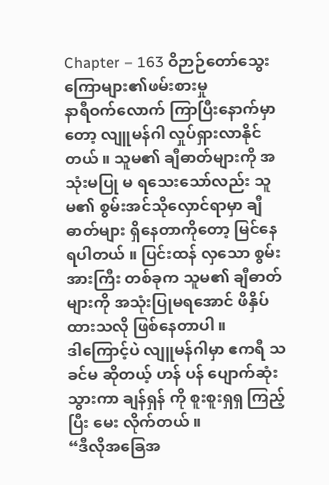Chapter – 163 ဝိဉာဉ်တော်သွေးကြောများ၏ဖမ်းစားမှု
နာရီဝက်လောက် ကြာပြီးနောက်မှာတော့ လျူမန်ဂါ လှုပ်ရှားလာနိုင်တယ် ။ သူမ၏ ချီဓာတ်များကို အသုံးမပြု မ ရသေးသော်လည်း သူမ၏ စွမ်းအင်သိုလှောင်ရာမှာ ချီဓာတ်များ ရှိနေတာကိုတော့ မြင်နေရပါတယ် ။ ပြင်းထန် လှသော စွမ်းအားကြီး တစ်ခုက သူမ၏ ချီဓာတ်များကို အသုံးပြုမရအောင် ဖိနှိပ်ထားသလို ဖြစ်နေတာပါ ။
ဒါကြောင့်ပဲ လျူမန်ဂါမှာ ဧကရီ သခင်မ ဆိုတယ့် ဟန် ပန် ပျောက်ဆုံးသွားကာ ချန်ရှန် ကို စူးစူးရှရှ ကြည့်ပြီး မေး လိုက်တယ် ။
“ဒီလိုအခြေအ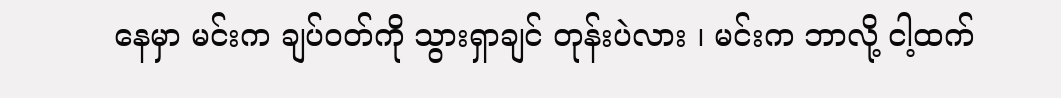နေမှာ မင်းက ချပ်ဝတ်ကို သွားရှာချင် တုန်းပဲလား ၊ မင်းက ဘာလို့ ငါ့ထက်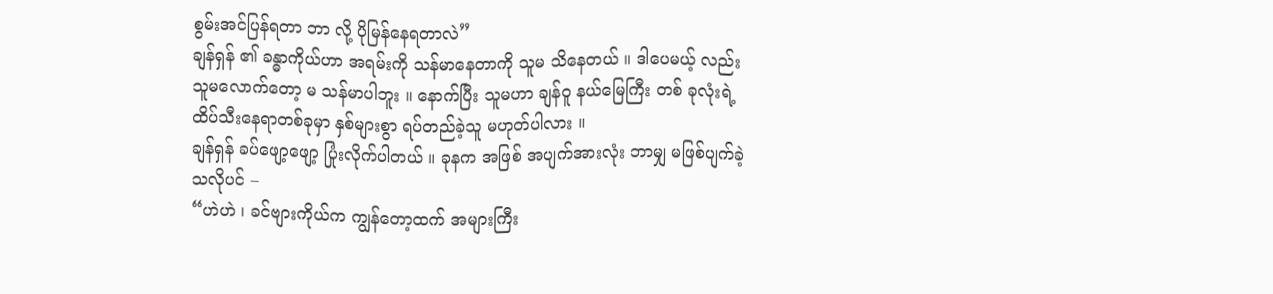စွမ်းအင်ပြန်ရတာ ဘာ လို့ ပိုမြန်နေရတာလဲ”
ချန်ရှန် ၏ ခန္ဓာကိုယ်ဟာ အရမ်းကို သန်မာနေတာကို သူမ သိနေတယ် ။ ဒါပေမယ့် လည်း သူမလောက်တော့ မ သန်မာပါဘူး ။ နောက်ပြီး သူမဟာ ချန်ဝူ နယ်မြေကြီး တစ် ခုလုံးရဲ့ ထိပ်သီးနေရာတစ်ခုမှာ နှစ်များစွာ ရပ်တည်ခဲ့သူ မဟုတ်ပါလား ။
ချန်ရှန် ခပ်ဖျော့ဖျော့ ပြုံးလိုက်ပါတယ် ။ ခုနက အဖြစ် အပျက်အားလုံး ဘာမျှ မဖြစ်ပျက်ခဲ့သလိုပင် –
“ဟဲဟဲ ၊ ခင်ဗျားကိုယ်က ကျွန်တော့ထက် အများကြီး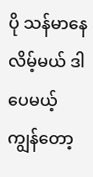ပို သန်မာနေလိမ့်မယ် ဒါပေမယ့် ကျွန်တော့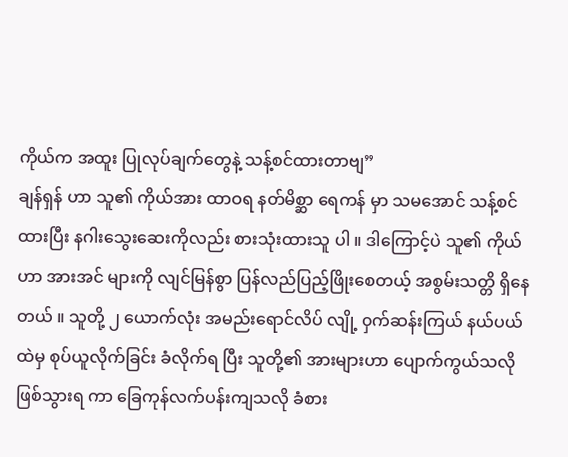ကိုယ်က အထူး ပြုလုပ်ချက်တွေနဲ့ သန့်စင်ထားတာဗျ”
ချန်ရှန် ဟာ သူ၏ ကိုယ်အား ထာဝရ နတ်မိစ္ဆာ ရေကန် မှာ သမအောင် သန့်စင်ထားပြီး နဂါးသွေးဆေးကိုလည်း စားသုံးထားသူ ပါ ။ ဒါကြောင့်ပဲ သူ၏ ကိုယ်ဟာ အားအင် များကို လျင်မြန်စွာ ပြန်လည်ပြည့်ဖြိုးစေတယ့် အစွမ်းသတ္တိ ရှိနေတယ် ။ သူတို့ ၂ ယောက်လုံး အမည်းရောင်လိပ် လျို့ ၀ှက်ဆန်းကြယ် နယ်ပယ် ထဲမှ စုပ်ယူလိုက်ခြင်း ခံလိုက်ရ ပြီး သူတို့၏ အားများဟာ ပျောက်ကွယ်သလို ဖြစ်သွားရ ကာ ခြေကုန်လက်ပန်းကျသလို ခံစား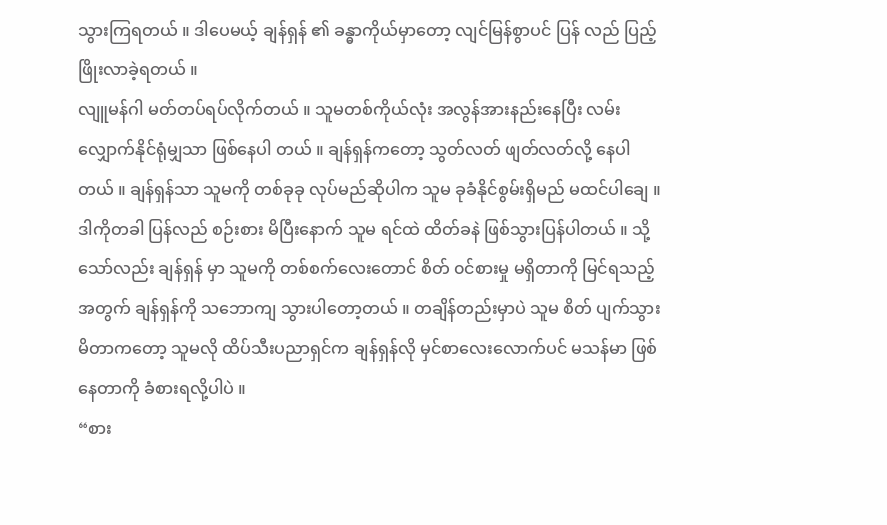သွားကြရတယ် ။ ဒါပေမယ့် ချန်ရှန် ၏ ခန္ဓာကိုယ်မှာတော့ လျင်မြန်စွာပင် ပြန် လည် ပြည့်ဖြိုးလာခဲ့ရတယ် ။
လျူမန်ဂါ မတ်တပ်ရပ်လိုက်တယ် ။ သူမတစ်ကိုယ်လုံး အလွန်အားနည်းနေပြီး လမ်းလျှောက်နိုင်ရုံမျှသာ ဖြစ်နေပါ တယ် ။ ချန်ရှန်ကတော့ သွတ်လတ် ဖျတ်လတ်လို့ နေပါ တယ် ။ ချန်ရှန်သာ သူမကို တစ်ခုခု လုပ်မည်ဆိုပါက သူမ ခုခံနိုင်စွမ်းရှိမည် မထင်ပါချေ ။ ဒါကိုတခါ ပြန်လည် စဉ်းစား မိပြီးနောက် သူမ ရင်ထဲ ထိတ်ခနဲ ဖြစ်သွားပြန်ပါတယ် ။ သို့ သော်လည်း ချန်ရှန် မှာ သူမကို တစ်စက်လေးတောင် စိတ် ၀င်စားမှု မရှိတာကို မြင်ရသည့်အတွက် ချန်ရှန်ကို သဘောကျ သွားပါတော့တယ် ။ တချိန်တည်းမှာပဲ သူမ စိတ် ပျက်သွားမိတာကတော့ သူမလို ထိပ်သီးပညာရှင်က ချန်ရှန်လို မှင်စာလေးလောက်ပင် မသန်မာ ဖြစ်နေတာကို ခံစားရလို့ပါပဲ ။
“စား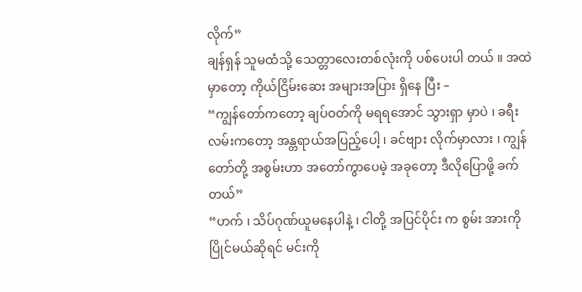လိုက်”
ချန်ရှန် သူမထံသို့ သေတ္တာလေးတစ်လုံးကို ပစ်ပေးပါ တယ် ။ အထဲမှာတော့ ကိုယ်ငြိမ်းဆေး အများအပြား ရှိနေ ပြီး –
“ကျွန်တော်ကတော့ ချပ်ဝတ်ကို မရရအောင် သွားရှာ မှာပဲ ၊ ခရီးလမ်းကတော့ အန္တရာယ်အပြည့်ပေါ့ ၊ ခင်ဗျား လိုက်မှာလား ၊ ကျွန်တော်တို့ အစွမ်းဟာ အတော်ကွာပေမဲ့ အခုတော့ ဒီလိုပြောဖို့ ခက်တယ်”
“ဟက် ၊ သိပ်ဂုဏ်ယူမနေပါနဲ့ ၊ ငါတို့ အပြင်ပိုင်း က စွမ်း အားကို ပြိုင်မယ်ဆိုရင် မင်းကို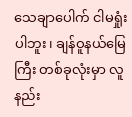သေချာပေါက် ငါမရှုံးပါဘူး၊ ချန်ဝူနယ်မြေကြီး တစ်ခုလုံးမှာ လူနည်း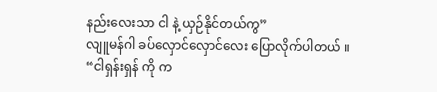နည်းလေးသာ ငါ နဲ့ ယှဉ်နိုင်တယ်ကွ”
လျူမန်ဂါ ခပ်လှောင်လှောင်လေး ပြောလိုက်ပါတယ် ။
“ငါရှန်းရှန် ကို က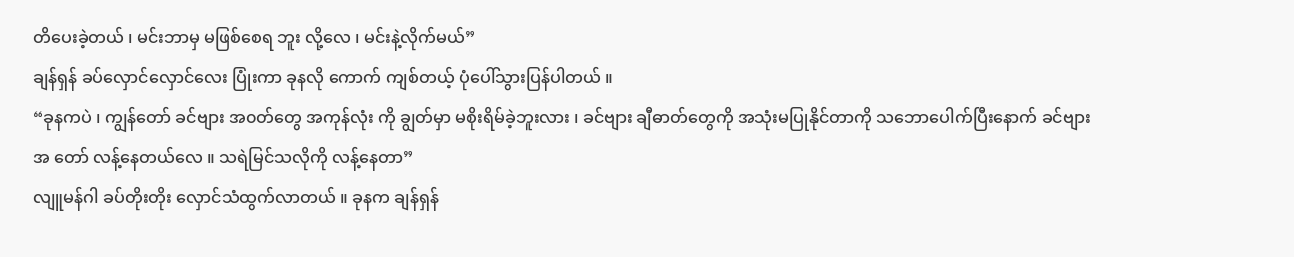တိပေးခဲ့တယ် ၊ မင်းဘာမှ မဖြစ်စေရ ဘူး လို့လေ ၊ မင်းနဲ့လိုက်မယ်”
ချန်ရှန် ခပ်လှောင်လှောင်လေး ပြုံးကာ ခုနလို ကောက် ကျစ်တယ့် ပုံပေါ်သွားပြန်ပါတယ် ။
“ခုနကပဲ ၊ ကျွန်တော် ခင်ဗျား အ၀တ်တွေ အကုန်လုံး ကို ချွတ်မှာ မစိုးရိမ်ခဲ့ဘူးလား ၊ ခင်ဗျား ချီဓာတ်တွေကို အသုံးမပြုနိုင်တာကို သဘောပေါက်ပြီးနောက် ခင်ဗျား အ တော် လန့်နေတယ်လေ ။ သရဲမြင်သလိုကို လန့်နေတာ”
လျူမန်ဂါ ခပ်တိုးတိုး လှောင်သံထွက်လာတယ် ။ ခုနက ချန်ရှန်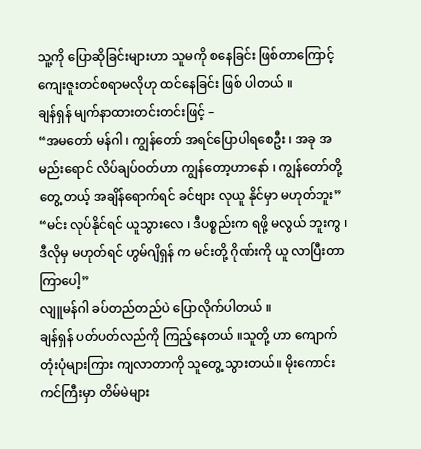သူ့ကို ပြောဆိုခြင်းများဟာ သူမကို စနေခြင်း ဖြစ်တာကြောင့် ကျေးဇူးတင်စရာမလိုဟု ထင်နေခြင်း ဖြစ် ပါတယ် ။
ချန်ရှန် မျက်နာထားတင်းတင်းဖြင့် –
“အမတော် မန်ဂါ ၊ ကျွန်တော် အရင်ပြောပါရစေဦး ၊ အခု အမည်းရောင် လိပ်ချပ်ဝတ်ဟာ ကျွန်တော့ဟာနော် ၊ ကျွန်တော်တို့ တွေ့ တယ့် အချိန်ရောက်ရင် ခင်ဗျား လုယူ နိုင်မှာ မဟုတ်ဘူး”
“မင်း လုပ်နိုင်ရင် ယူသွားလေ ၊ ဒီပစ္စည်းက ရဖို့ မလွယ် ဘူးကွ ၊ ဒီလိုမှ မဟုတ်ရင် ဟွမ်ဂျိရှန် က မင်းတို့ ဂိုဏ်းကို ယူ လာပြီးတာ ကြာပေါ့”
လျူမန်ဂါ ခပ်တည်တည်ပဲ ပြောလိုက်ပါတယ် ။
ချန်ရှန် ပတ်ပတ်လည်ကို ကြည့်နေတယ် ။သူတို့ ဟာ ကျောက်တုံးပုံများကြား ကျလာတာကို သူတွေ့ သွားတယ်။ မိုးကောင်းကင်ကြီးမှာ တိမ်မဲများ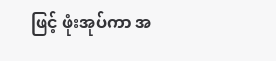ဖြင့် ဖုံးအုပ်ကာ အ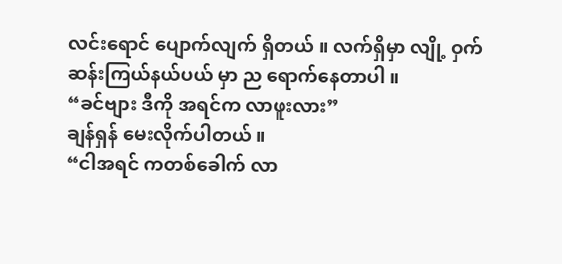လင်းရောင် ပျောက်လျက် ရှိတယ် ။ လက်ရှိမှာ လျို့ ဝှက် ဆန်းကြယ်နယ်ပယ် မှာ ည ရောက်နေတာပါ ။
“ခင်ဗျား ဒီကို အရင်က လာဖူးလား”
ချန်ရှန် မေးလိုက်ပါတယ် ။
“ငါအရင် ကတစ်ခေါက် လာ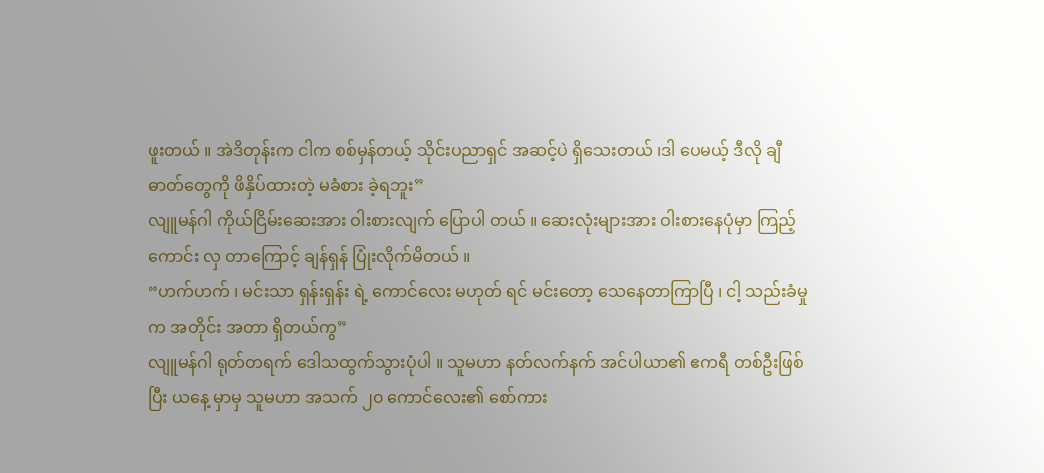ဖူးတယ် ။ အဲဒိတုန်းက ငါက စစ်မှန်တယ့် သိုင်းပညာရှင် အဆင့်ပဲ ရှိသေးတယ် ၊ဒါ ပေမယ့် ဒီလို ချီဓာတ်တွေကို ဖိနှိပ်ထားတဲ့ မခံစား ခဲ့ရဘူး”
လျူမန်ဂါ ကိုယ်ငြိမ်းဆေးအား ဝါးစားလျက် ပြောပါ တယ် ။ ဆေးလုံးများအား ဝါးစားနေပုံမှာ ကြည့်ကောင်း လှ တာကြောင့် ချန်ရှန် ပြုံးလိုက်မိတယ် ။
“ဟက်ဟက် ၊ မင်းသာ ရှန်းရှန်း ရဲ့ ကောင်လေး မဟုတ် ရင် မင်းတော့ သေနေတာကြာပြီ ၊ ငါ့ သည်းခံမှုက အတိုင်း အတာ ရှိတယ်ကွ”
လျူမန်ဂါ ရုတ်တရက် ဒေါသထွက်သွားပုံပါ ။ သူမဟာ နတ်လက်နက် အင်ပါယာ၏ ဧကရီ တစ်ဦးဖြစ်ပြီး ယနေ့ မှာမှ သူမဟာ အသက် ၂၀ ကောင်လေး၏ စော်ကား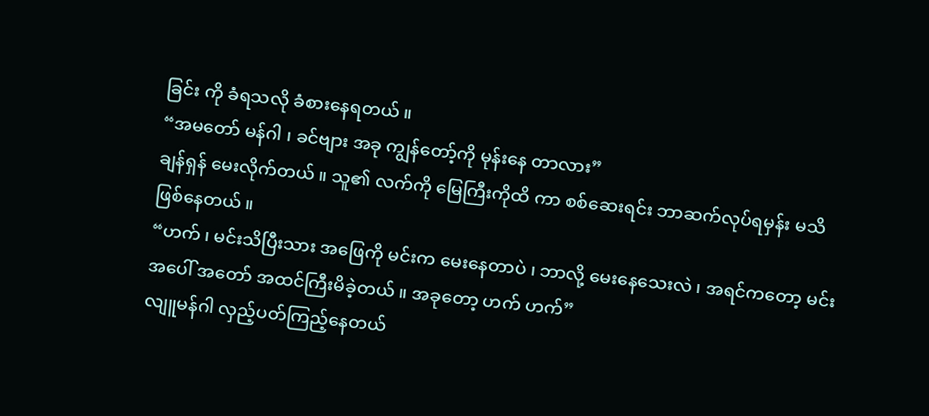ခြင်း ကို ခံရသလို ခံစားနေရတယ် ။
“အမတော် မန်ဂါ ၊ ခင်ဗျား အခု ကျွန်တော့်ကို မုန်းနေ တာလား”
ချန်ရှန် မေးလိုက်တယ် ။ သူ၏ လက်ကို မြေကြီးကိုထိ ကာ စစ်ဆေးရင်း ဘာဆက်လုပ်ရမှန်း မသိ ဖြစ်နေတယ် ။
“ဟက် ၊ မင်းသိပြီးသား အဖြေကို မင်းက မေးနေတာပဲ ၊ ဘာလို့ မေးနေသေးလဲ ၊ အရင်ကတော့ မင်းအပေါ် အတော် အထင်ကြီးမိခဲ့တယ် ။ အခုတော့ ဟက် ဟက်”
လျူမန်ဂါ လှည့်ပတ်ကြည့်နေတယ်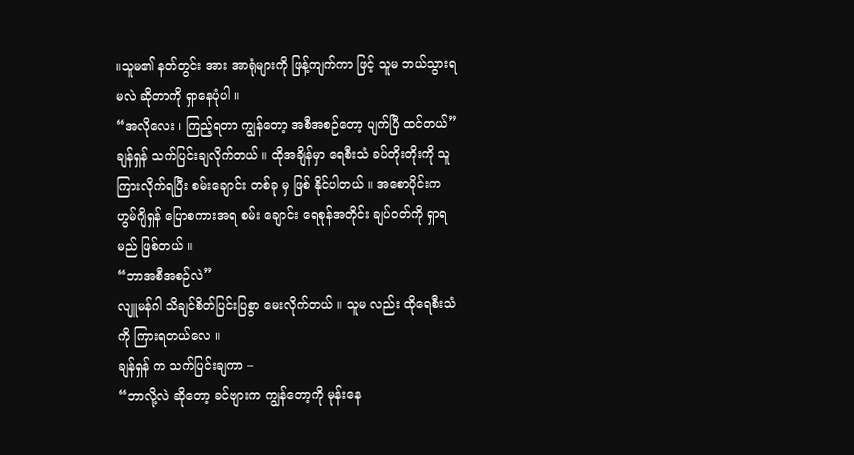။သူမ၏ နတ်တွင်း အား အာရုံများကို ဖြန့်ကျက်ကာ ဖြင့် သူမ ဘယ်သွားရ မလဲ ဆိုတာကို ရှာနေပုံပါ ။
“အလိုလေး ၊ ကြည့်ရတာ ကျွန်တော့ အစီအစဉ်တော့ ပျက်ပြီ ထင်တယ်”
ချန်ရှန် သက်ပြင်းချလိုက်တယ် ။ ထိုအချိန်မှာ ရေစီးသံ ခပ်တိုးတိုးကို သူကြားလိုက်ရပြီး စမ်းချောင်း တစ်ခု မှ ဖြစ် နိုင်ပါတယ် ။ အစောပိုင်းက ဟွမ်ဂျိရှန် ပြောစကားအရ စမ်း ချောင်း ရေစုန်အတိုင်း ချပ်ဝတ်ကို ရှာရမည် ဖြစ်တယ် ။
“ဘာအစီအစဉ်လဲ”
လျူမန်ဂါ သိချင်စိတ်ပြင်းပြစွာ မေးလိုက်တယ် ။ သူမ လည်း ထိုရေစီးသံကို ကြားရတယ်လေ ။
ချန်ရှန် က သက်ပြင်းချကာ –
“ဘာလို့လဲ ဆိုတော့ ခင်ဗျားက ကျွန်တော့ကို မုန်းနေ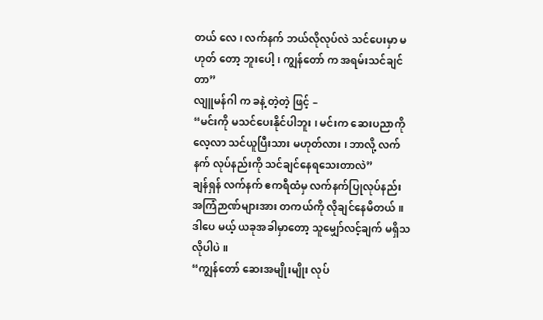တယ် လေ ၊ လက်နက် ဘယ်လိုလုပ်လဲ သင်ပေးမှာ မဟုတ် တော့ ဘူးပေါ့ ၊ ကျွန်တော် က အရမ်းသင်ချင်တာ”
လျူမန်ဂါ က ခနဲ့ တဲ့တဲ့ ဖြင့် –
“မင်းကို မသင်ပေးနိုင်ပါဘူး ၊ မင်းက ဆေးပညာကို လေ့လာ သင်ယူပြီးသား မဟုတ်လား ၊ ဘာလို့ လက်နက် လုပ်နည်းကို သင်ချင်နေရသေးတာလဲ”
ချန်ရှန် လက်နက် ဧကရီထံမှ လက်နက်ပြုလုပ်နည်း အကြံဉာဏ်များအား တကယ်ကို လိုချင်နေမိတယ် ။ ဒါပေ မယ့် ယခုအခါမှာတော့ သူမျှော်လင့်ချက် မရှိသလိုပါပဲ ။
“ကျွန်တော် ဆေးအမျိုးမျိုး လုပ်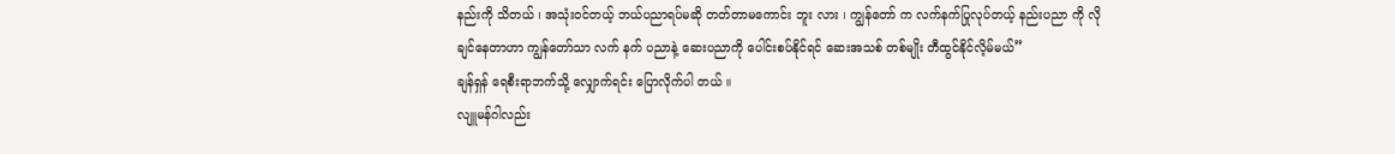နည်းကို သိတယ် ၊ အသုံးဝင်တယ့် ဘယ်ပညာရပ်မဆို တတ်တာမကောင်း ဘူး လား ၊ ကျွန်တော် က လက်နက်ပြုလုပ်တယ့် နည်းပညာ ကို လိုချင်နေတာဟာ ကျွန်တော်သာ လက် နက် ပညာနဲ့ ဆေးပညာကို ပေါင်းစပ်နိုင်ရင် ဆေးအသစ် တစ်မျိုး တီထွင်နိုင်လိ့မ်မယ်”
ချန်ရှန် ရေစီးရာဘက်သို့ လျှောက်ရင်း ပြောလိုက်ပါ တယ် ။
လျူမန်ဂါလည်း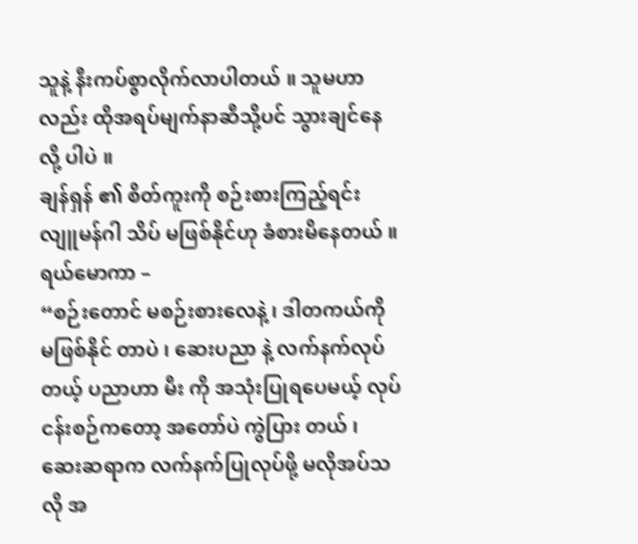သူနဲ့ နီးကပ်စွာလိုက်လာပါတယ် ။ သူမဟာလည်း ထိုအရပ်မျက်နာဆီသို့ပင် သွားချင်နေလို့ ပါပဲ ။
ချန်ရှန် ၏ စိတ်ကူးကို စဉ်းစားကြည့်ရင်း လျူမန်ဂါ သိပ် မဖြစ်နိုင်ဟု ခံစားမိနေတယ် ။ ရယ်မောကာ –
“စဉ်းတောင် မစဉ်းစားလေနဲ့ ၊ ဒါတကယ်ကို မဖြစ်နိုင် တာပဲ ၊ ဆေးပညာ နဲ့ လက်နက်လုပ်တယ့် ပညာဟာ မီး ကို အသုံးပြုရပေမယ့် လုပ်ငန်းစဉ်ကတော့ အတော်ပဲ ကွဲပြား တယ် ၊ ဆေးဆရာက လက်နက်ပြုလုပ်ဖို့ မလိုအပ်သလို အ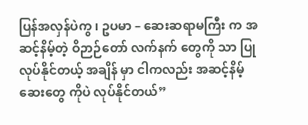ပြန်အလှန်ပဲကွ ၊ ဥပမာ – ဆေးဆရာမကြီး က အဆင့်နိမ့်တဲ့ ဝိဉာဉ်တော် လက်နက် တွေကို သာ ပြုလုပ်နိုင်တယ့် အချိန် မှာ ငါကလည်း အဆင့်နိမ့် ဆေးတွေ ကိုပဲ လုပ်နိုင်တယ်”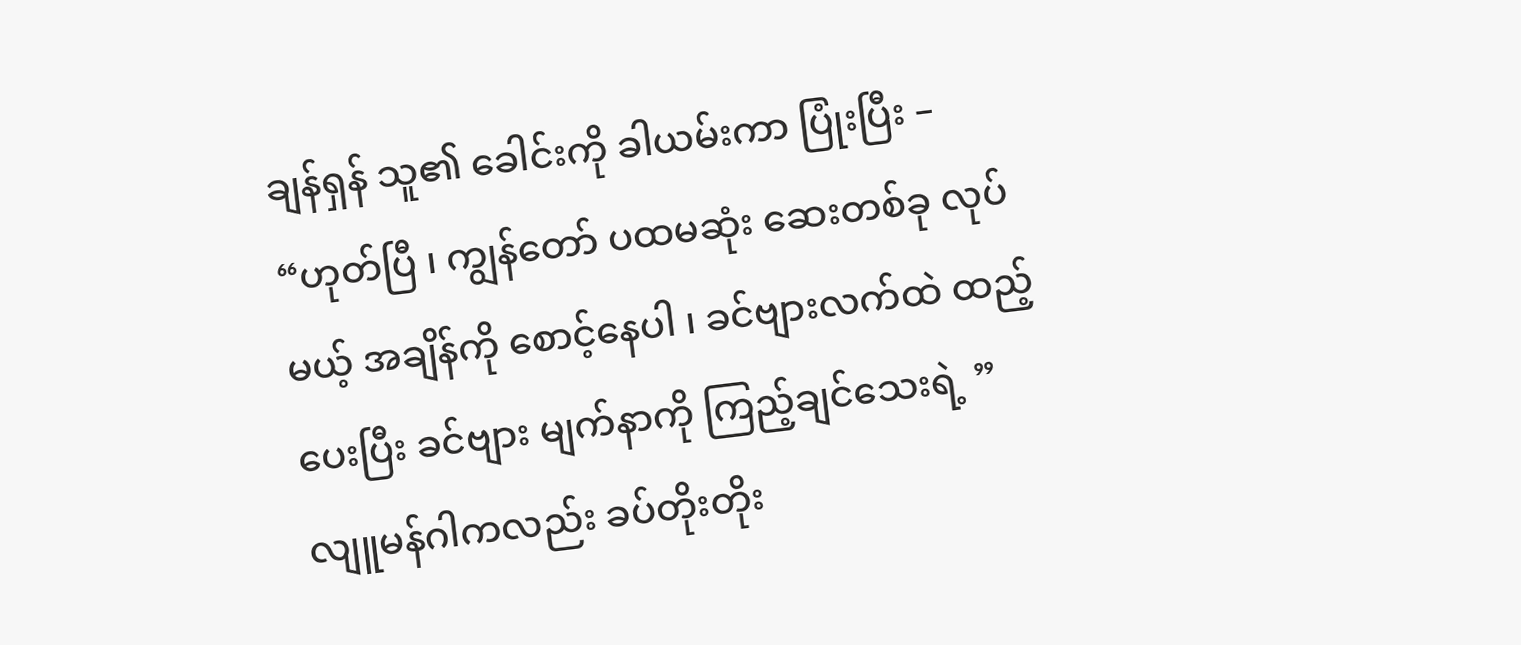ချန်ရှန် သူ၏ ခေါင်းကို ခါယမ်းကာ ပြုံးပြီး –
“ဟုတ်ပြီ ၊ ကျွန်တော် ပထမဆုံး ဆေးတစ်ခု လုပ်မယ့် အချိန်ကို စောင့်နေပါ ၊ ခင်ဗျားလက်ထဲ ထည့်ပေးပြီး ခင်ဗျား မျက်နာကို ကြည့်ချင်သေးရဲ့ ”
လျူမန်ဂါကလည်း ခပ်တိုးတိုး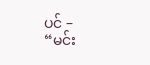ပင် –
“မင်း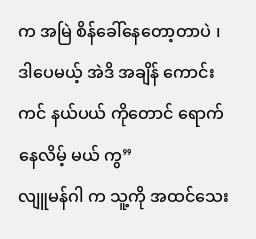က အမြဲ စိန်ခေါ်နေတော့တာပဲ ၊ ဒါပေမယ့် အဲဒိ အချိန် ကောင်းကင် နယ်ပယ် ကိုတောင် ရောက်နေလိမ့် မယ် ကွ”
လျူမန်ဂါ က သူ့ကို အထင်သေး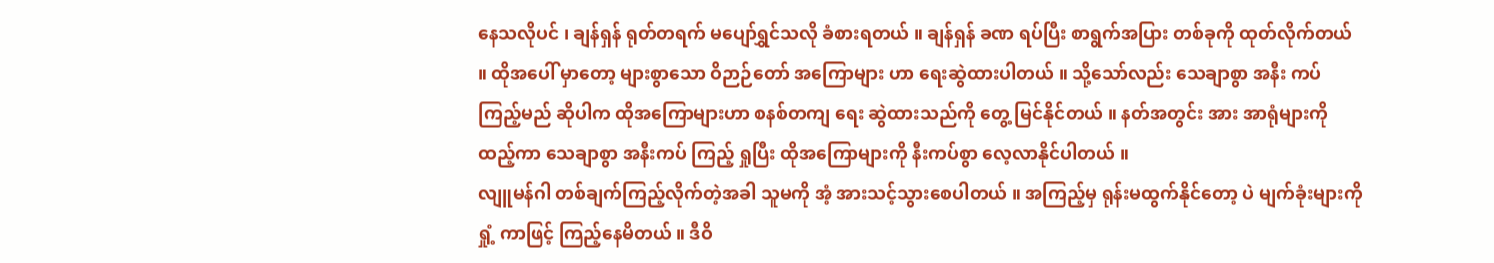နေသလိုပင် ၊ ချန်ရှန် ရုတ်တရက် မပျော်ရွှင်သလို ခံစားရတယ် ။ ချန်ရှန် ခဏ ရပ်ပြီး စာရွက်အပြား တစ်ခုကို ထုတ်လိုက်တယ် ။ ထိုအပေါ် မှာတော့ များစွာသော ဝိဉာဉ်တော် အကြောများ ဟာ ရေးဆွဲထားပါတယ် ။ သို့သော်လည်း သေချာစွာ အနီး ကပ် ကြည့်မည် ဆိုပါက ထိုအကြောများဟာ စနစ်တကျ ရေး ဆွဲထားသည်ကို တွေ့ မြင်နိုင်တယ် ။ နတ်အတွင်း အား အာရုံများကို ထည့်ကာ သေချာစွာ အနီးကပ် ကြည့် ရှုပြီး ထိုအကြောများကို နီးကပ်စွာ လေ့လာနိုင်ပါတယ် ။
လျူမန်ဂါ တစ်ချက်ကြည့်လိုက်တဲ့အခါ သူမကို အံ့ အားသင့်သွားစေပါတယ် ။ အကြည့်မှ ရုန်းမထွက်နိုင်တော့ ပဲ မျက်ခုံးများကို ရှုံ့ ကာဖြင့် ကြည့်နေမိတယ် ။ ဒီဝိ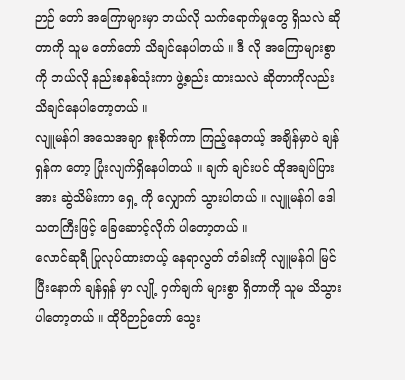ဉာဉ် တော် အကြောများမှာ ဘယ်လို သက်ရောက်မှုတွေ ရှိသလဲ ဆိုတာကို သူမ တော်တော် သိချင်နေပါတယ် ။ ဒီ လို အကြောများစွာကို ဘယ်လို နည်းစနစ်သုံးကာ ဖွဲ့စည်း ထားသလဲ ဆိုတာကိုလည်း သိချင်နေပါတော့တယ် ။
လျူမန်ဂါ အသေအချာ စူးစိုက်ကာ ကြည့်နေတယ့် အချိန်မှာပဲ ချန်ရှန်က တော့ ပြုံးလျက်ရှိနေပါတယ် ။ ချက် ချင်းပင် ထိုအချပ်ပြားအား ဆွဲသိမ်းကာ ရှေ့ ကို လျှောက် သွားပါတယ် ။ လျူမန်ဂါ ဒေါသတကြီးဖြင့် ခြေဆောင့်လိုက် ပါတော့တယ် ။
လောင်ဆုရီ ပြုလုပ်ထားတယ့် နေရာလွတ် တံခါးကို လျူမန်ဂါ မြင်ပြီးနောက် ချန်ရှန် မှာ လျို့ ဝှက်ချက် များစွာ ရှိတာကို သူမ သိသွားပါတော့တယ် ။ ထိုဝိဉာဉ်တော် သွေး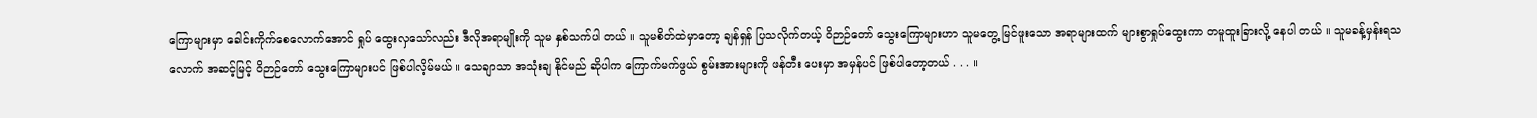ကြောများမှာ ခေါင်းကိုက်စေလောက်အောင် ရှုပ် ထွေးလှသော်လည်း ဒီလိုအရာမျိုးကို သူမ နှစ်သက်ပါ တယ် ။ သူမစိတ်ထဲမှာတော့ ချန်ရှန် ပြသလိုက်တယ့် ဝိဉာဉ်တော် သွေးကြောများဟာ သူမတွေ့ မြင်ဖူးသော အရာများထက် များစွာရှုပ်ထွေးကာ တမူထူးခြားလို့ နေပါ တယ် ။ သူမခန့်မှန်းရသလောက် အဆင့်မြင့် ဝိဉာဉ်တော် သွေးကြောများပင် ဖြစ်ပါလိ့မ်မယ် ။ သေချာသာ အသုံးချ နိုင်မည် ဆိုပါက ကြောက်မက်ဖွယ် စွမ်းအားများကို ဖန်တီး ပေးမှာ အမှန်ပင် ဖြစ်ပါတော့တယ် . . . ။